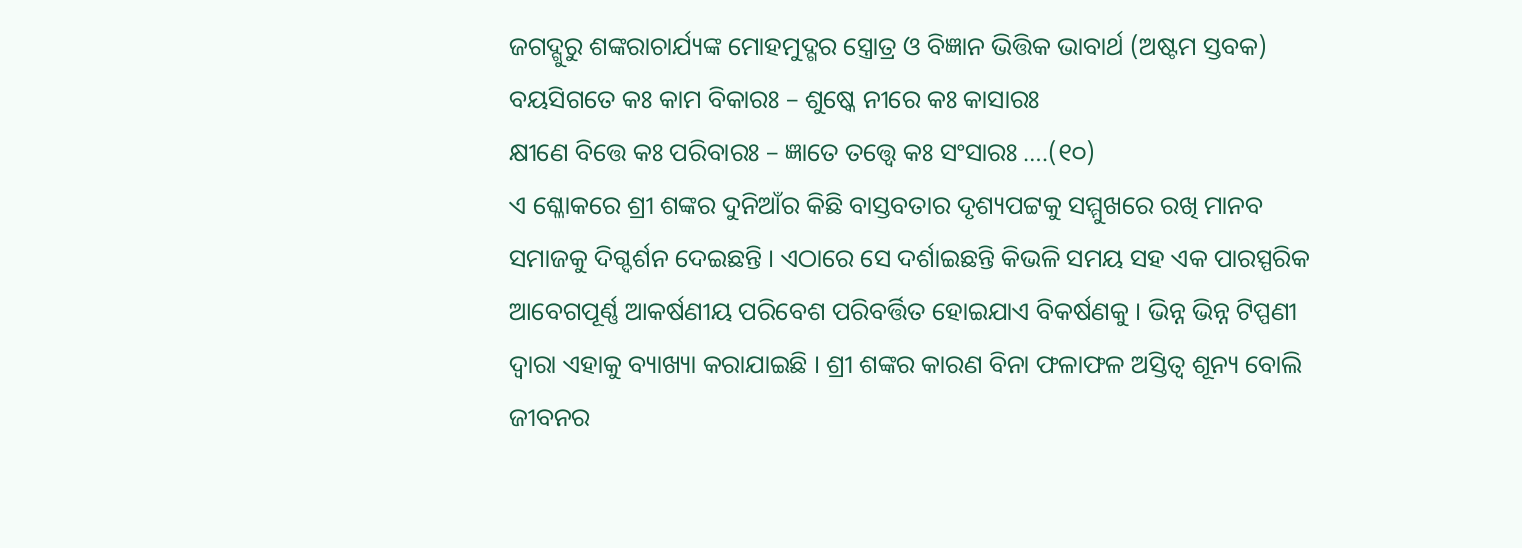ଜଗଦ୍ଗୁରୁ ଶଙ୍କରାଚାର୍ଯ୍ୟଙ୍କ ମୋହମୁଦ୍ଗର ସ୍ତ୍ରୋତ୍ର ଓ ବିଜ୍ଞାନ ଭିତ୍ତିକ ଭାବାର୍ଥ (ଅଷ୍ଟମ ସ୍ତବକ)
ବୟସିଗତେ କଃ କାମ ବିକାରଃ – ଶୁଷ୍କେ ନୀରେ କଃ କାସାରଃ
କ୍ଷୀଣେ ବିତ୍ତେ କଃ ପରିବାରଃ – ଜ୍ଞାତେ ତତ୍ତ୍ୱେ କଃ ସଂସାରଃ ….(୧୦)
ଏ ଶ୍ଳୋକରେ ଶ୍ରୀ ଶଙ୍କର ଦୁନିଆଁର କିଛି ବାସ୍ତବତାର ଦୃଶ୍ୟପଟ୍ଟକୁ ସମ୍ମୁଖରେ ରଖି ମାନବ ସମାଜକୁ ଦିଗ୍ଦର୍ଶନ ଦେଇଛନ୍ତି । ଏଠାରେ ସେ ଦର୍ଶାଇଛନ୍ତି କିଭଳି ସମୟ ସହ ଏକ ପାରସ୍ପରିକ ଆବେଗପୂର୍ଣ୍ଣ ଆକର୍ଷଣୀୟ ପରିବେଶ ପରିବର୍ତ୍ତିତ ହୋଇଯାଏ ବିକର୍ଷଣକୁ । ଭିନ୍ନ ଭିନ୍ନ ଟିପ୍ପଣୀ ଦ୍ୱାରା ଏହାକୁ ବ୍ୟାଖ୍ୟା କରାଯାଇଛି । ଶ୍ରୀ ଶଙ୍କର କାରଣ ବିନା ଫଳାଫଳ ଅସ୍ତିତ୍ୱ ଶୂନ୍ୟ ବୋଲି ଜୀବନର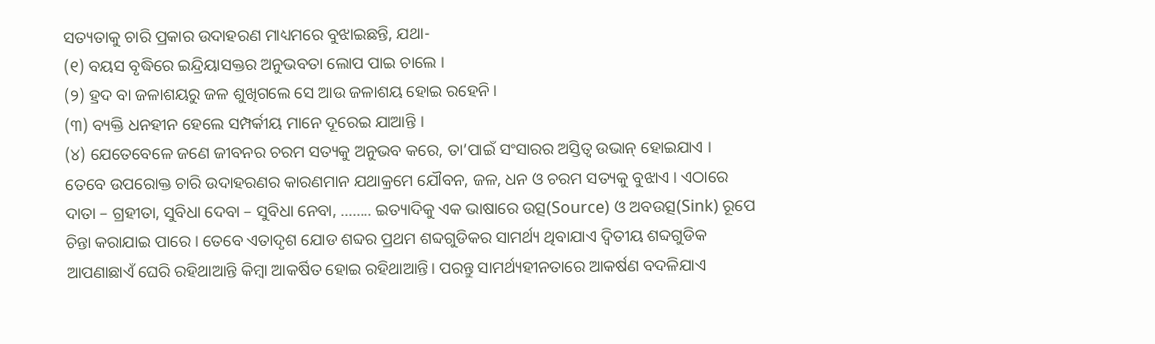ସତ୍ୟତାକୁ ଚାରି ପ୍ରକାର ଉଦାହରଣ ମାଧ୍ୟମରେ ବୁଝାଇଛନ୍ତି, ଯଥା-
(୧) ବୟସ ବୃଦ୍ଧିରେ ଇନ୍ଦ୍ରିୟାସକ୍ତର ଅନୁଭବତା ଲୋପ ପାଇ ଚାଲେ ।
(୨) ହ୍ରଦ ବା ଜଳାଶୟରୁ ଜଳ ଶୁଖିଗଲେ ସେ ଆଉ ଜଳାଶୟ ହୋଇ ରହେନି ।
(୩) ବ୍ୟକ୍ତି ଧନହୀନ ହେଲେ ସମ୍ପର୍କୀୟ ମାନେ ଦୂରେଇ ଯାଆନ୍ତି ।
(୪) ଯେତେବେଳେ ଜଣେ ଜୀବନର ଚରମ ସତ୍ୟକୁ ଅନୁଭବ କରେ, ତା’ପାଇଁ ସଂସାରର ଅସ୍ତିତ୍ୱ ଉଭାନ୍ ହୋଇଯାଏ ।
ତେବେ ଉପରୋକ୍ତ ଚାରି ଉଦାହରଣର କାରଣମାନ ଯଥାକ୍ରମେ ଯୌବନ, ଜଳ, ଧନ ଓ ଚରମ ସତ୍ୟକୁ ବୁଝାଏ । ଏଠାରେ ଦାତା – ଗ୍ରହୀତା, ସୁବିଧା ଦେବା – ସୁବିଧା ନେବା, …….. ଇତ୍ୟାଦିକୁ ଏକ ଭାଷାରେ ଉତ୍ସ(Source) ଓ ଅବଉତ୍ସ(Sink) ରୂପେ ଚିନ୍ତା କରାଯାଇ ପାରେ । ତେବେ ଏତାଦୃଶ ଯୋଡ ଶବ୍ଦର ପ୍ରଥମ ଶବ୍ଦଗୁଡିକର ସାମର୍ଥ୍ୟ ଥିବାଯାଏ ଦ୍ୱିତୀୟ ଶବ୍ଦଗୁଡିକ ଆପଣାଛାଏଁ ଘେରି ରହିଥାଆନ୍ତି କିମ୍ବା ଆକର୍ଷିତ ହୋଇ ରହିଥାଆନ୍ତି। ପରନ୍ତୁ ସାମର୍ଥ୍ୟହୀନତାରେ ଆକର୍ଷଣ ବଦଳିଯାଏ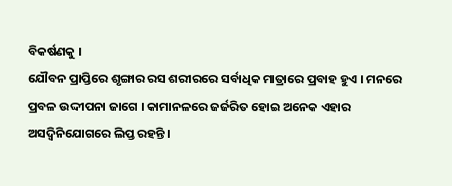ବିକର୍ଷଣକୁ ।
ଯୌବନ ପ୍ରାପ୍ତିରେ ଶୃଙ୍ଗାର ରସ ଶରୀରରେ ସର୍ବାଧିକ ମାତ୍ରାରେ ପ୍ରବାହ ହୁଏ । ମନରେ ପ୍ରବଳ ଉଦ୍ଦୀପନା ଜାଗେ । କାମାନଳରେ ଜର୍ଜରିତ ହୋଇ ଅନେକ ଏହାର ଅସଦ୍ବିନିଯୋଗରେ ଲିପ୍ତ ରହନ୍ତି ।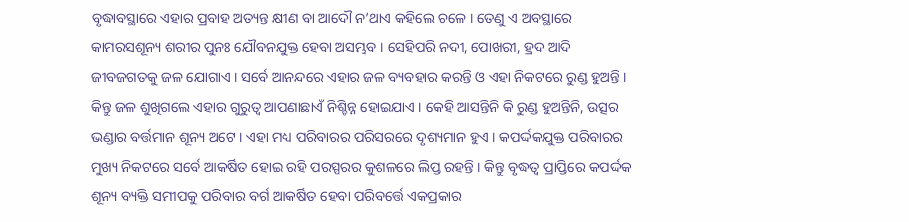ବୃଦ୍ଧାବସ୍ଥାରେ ଏହାର ପ୍ରବାହ ଅତ୍ୟନ୍ତ କ୍ଷୀଣ ବା ଆଦୌ ନ’ଥାଏ କହିଲେ ଚଳେ । ତେଣୁ ଏ ଅବସ୍ଥାରେ କାମରସଶୂନ୍ୟ ଶରୀର ପୁନଃ ଯୌବନଯୁକ୍ତ ହେବା ଅସମ୍ଭବ । ସେହିପରି ନଦୀ, ପୋଖରୀ, ହ୍ରଦ ଆଦି ଜୀବଜଗତକୁ ଜଳ ଯୋଗାଏ । ସର୍ବେ ଆନନ୍ଦରେ ଏହାର ଜଳ ବ୍ୟବହାର କରନ୍ତି ଓ ଏହା ନିକଟରେ ରୁଣ୍ଡ ହୁଅନ୍ତି । କିନ୍ତୁ ଜଳ ଶୁଖିଗଲେ ଏହାର ଗୁରୁତ୍ୱ ଆପଣାଛାଏଁ ନିଶ୍ଚିନ୍ନ ହୋଇଯାଏ । କେହି ଆସନ୍ତିନି କି ରୁଣ୍ଡ ହୁଅନ୍ତିନି, ଉତ୍ସର ଭଣ୍ଡାର ବର୍ତ୍ତମାନ ଶୂନ୍ୟ ଅଟେ । ଏହା ମଧ୍ୟ ପରିବାରର ପରିସରରେ ଦୃଶ୍ୟମାନ ହୁଏ । କପର୍ଦ୍ଦକଯୁକ୍ତ ପରିବାରର ମୁଖ୍ୟ ନିକଟରେ ସର୍ବେ ଆକର୍ଷିତ ହୋଇ ରହି ପରସ୍ପରର କୁଶଳରେ ଲିପ୍ତ ରହନ୍ତି । କିନ୍ତୁ ବୃଦ୍ଧତ୍ୱ ପ୍ରାପ୍ତିରେ କପର୍ଦ୍ଦକ ଶୂନ୍ୟ ବ୍ୟକ୍ତି ସମୀପକୁ ପରିବାର ବର୍ଗ ଆକର୍ଷିତ ହେବା ପରିବର୍ତ୍ତେ ଏକପ୍ରକାର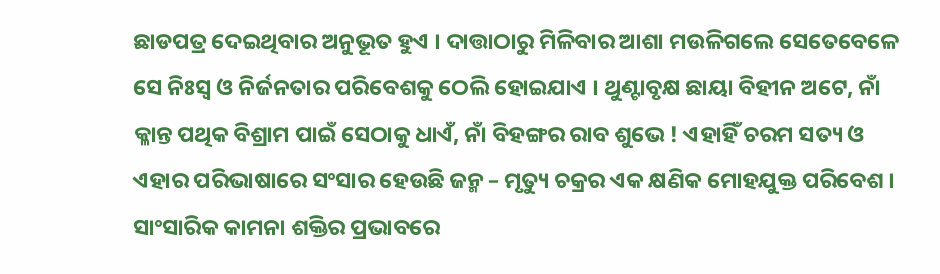ଛାଡପତ୍ର ଦେଇଥିବାର ଅନୁଭୂତ ହୁଏ । ଦାତ୍ତାଠାରୁ ମିଳିବାର ଆଶା ମଉଳିଗଲେ ସେତେବେଳେ ସେ ନିଃସ୍ୱ ଓ ନିର୍ଜନତାର ପରିବେଶକୁ ଠେଲି ହୋଇଯାଏ । ଥୁଣ୍ଟାବୃକ୍ଷ ଛାୟା ବିହୀନ ଅଟେ, ନାଁ କ୍ଳାନ୍ତ ପଥିକ ବିଶ୍ରାମ ପାଇଁ ସେଠାକୁ ଧାଏଁ, ନାଁ ବିହଙ୍ଗର ରାବ ଶୁଭେ ! ଏହାହିଁ ଚରମ ସତ୍ୟ ଓ ଏହାର ପରିଭାଷାରେ ସଂସାର ହେଉଛି ଜନ୍ମ – ମୃତ୍ୟୁ ଚକ୍ରର ଏକ କ୍ଷଣିକ ମୋହଯୁକ୍ତ ପରିବେଶ । ସାଂସାରିକ କାମନା ଶକ୍ତିର ପ୍ରଭାବରେ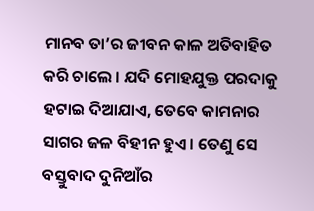ମାନବ ତା’ର ଜୀବନ କାଳ ଅତିବାହିତ କରି ଚାଲେ । ଯଦି ମୋହଯୁକ୍ତ ପରଦାକୁ ହଟାଇ ଦିଆଯାଏ, ତେବେ କାମନାର ସାଗର ଜଳ ବିହୀନ ହୁଏ । ତେଣୁ ସେ ବସ୍ତୁବାଦ ଦୁନିଆଁର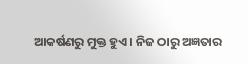ଆକର୍ଷଣରୁ ମୁକ୍ତ ହୁଏ । ନିଜ ଠାରୁ ଅଜ୍ଞତାର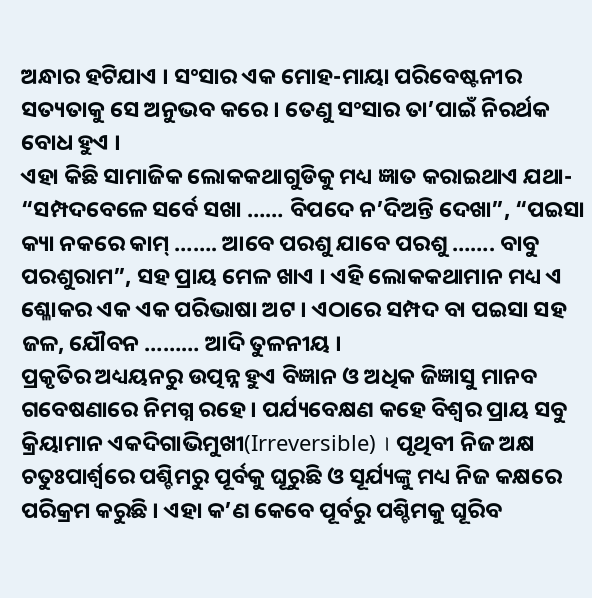ଅନ୍ଧାର ହଟିଯାଏ । ସଂସାର ଏକ ମୋହ-ମାୟା ପରିବେଷ୍ଟନୀର ସତ୍ୟତାକୁ ସେ ଅନୁଭବ କରେ । ତେଣୁ ସଂସାର ତା’ପାଇଁ ନିରର୍ଥକ ବୋଧ ହୁଏ ।
ଏହା କିଛି ସାମାଜିକ ଲୋକକଥାଗୁଡିକୁ ମଧ୍ୟ ଜ୍ଞାତ କରାଇଥାଏ ଯଥା- “ସମ୍ପଦବେଳେ ସର୍ବେ ସଖା …… ବିପଦେ ନ’ଦିଅନ୍ତି ଦେଖା”, “ପଇସା କ୍ୟା ନକରେ କାମ୍ ……. ଆବେ ପରଶୁ ଯାବେ ପରଶୁ ……. ବାବୁ ପରଶୁରାମ”, ସହ ପ୍ରାୟ ମେଳ ଖାଏ । ଏହି ଲୋକକଥାମାନ ମଧ୍ୟ ଏ ଶ୍ଳୋକର ଏକ ଏକ ପରିଭାଷା ଅଟ । ଏଠାରେ ସମ୍ପଦ ବା ପଇସା ସହ ଜଳ, ଯୌବନ ……… ଆଦି ତୁଳନୀୟ ।
ପ୍ରକୃତିର ଅଧ୍ୟୟନରୁ ଉତ୍ପନ୍ନ ହୁଏ ବିଜ୍ଞାନ ଓ ଅଧିକ ଜିଜ୍ଞାସୁ ମାନବ ଗବେଷଣାରେ ନିମଗ୍ନ ରହେ । ପର୍ଯ୍ୟବେକ୍ଷଣ କହେ ବିଶ୍ୱର ପ୍ରାୟ ସବୁ କ୍ରିୟାମାନ ଏକଦିଗାଭିମୁଖୀ(Irreversible) । ପୃଥିବୀ ନିଜ ଅକ୍ଷ ଚତୁଃପାର୍ଶ୍ୱରେ ପଶ୍ଚିମରୁ ପୂର୍ବକୁ ଘୂରୁଛି ଓ ସୂର୍ଯ୍ୟଙ୍କୁ ମଧ୍ୟ ନିଜ କକ୍ଷରେ ପରିକ୍ରମ କରୁଛି । ଏହା କ’ଣ କେବେ ପୂର୍ବରୁ ପଶ୍ଚିମକୁ ଘୂରିବ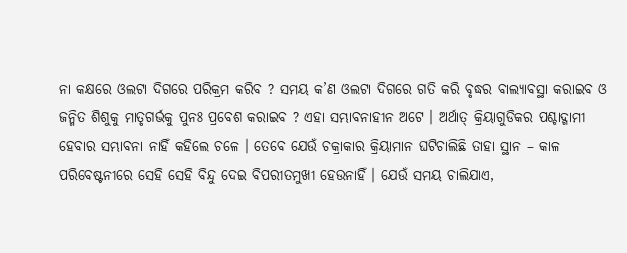ନା କକ୍ଷରେ ଓଲଟା ଦିଗରେ ପରିକ୍ରମ କରିବ ? ସମୟ କ’ଣ ଓଲଟା ଦିଗରେ ଗତି କରି ବୃଦ୍ଧର ବାଲ୍ୟାବସ୍ଥା କରାଇବ ଓ ଜନ୍ମିତ ଶିଶୁକୁ ମାତୃଗର୍ଭକୁ ପୁନଃ ପ୍ରବେଶ କରାଇବ ? ଏହା ସମ୍ଭାବନାହୀନ ଅଟେ । ଅର୍ଥାତ୍ କ୍ରିୟାଗୁଡିକର ପଶ୍ଚାଦ୍ଗାମୀ ହେବାର ସମ୍ଭାବନା ନାହିଁ କହିଲେ ଚଳେ । ତେବେ ଯେଉଁ ଚକ୍ରାକାର କ୍ରିୟାମାନ ଘଟିଚାଲିଛି ତାହା ସ୍ଥାନ – କାଳ ପରିବେଷ୍ଟନୀରେ ସେହି ସେହି ବିନ୍ଦୁ ଦେଇ ବିପରୀତମୁଖୀ ହେଉନାହିଁ । ଯେଉଁ ସମୟ ଚାଲିଯାଏ,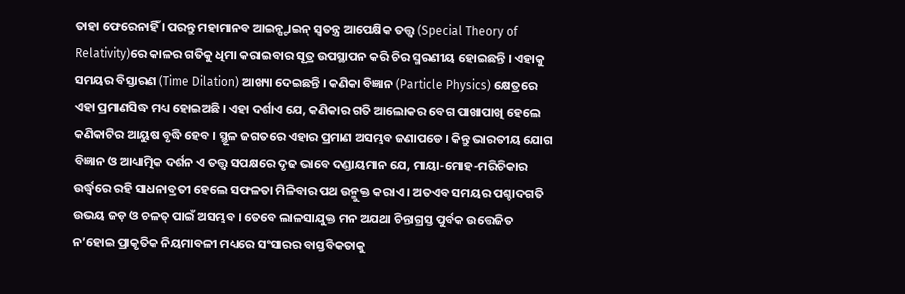ତାହା ଫେରେନାହିଁ । ପରନ୍ତୁ ମହାମାନବ ଆଇନ୍ଷ୍ଟାଇନ୍ ସ୍ୱତନ୍ତ୍ର ଆପେକ୍ଷିକ ତତ୍ତ୍ୱ (Special Theory of Relativity)ରେ କାଳର ଗତିକୁ ଧିମା କରାଇବାର ସୂତ୍ର ଉପସ୍ଥାପନ କରି ଚିର ସ୍ମରଣୀୟ ହୋଇଛନ୍ତି । ଏହାକୁ ସମୟର ବିସ୍ତାରଣ (Time Dilation) ଆଖ୍ୟା ଦେଇଛନ୍ତି । କଣିକା ବିଜ୍ଞାନ (Particle Physics) କ୍ଷେତ୍ରରେ ଏହା ପ୍ରମାଣସିଦ୍ଧ ମଧ୍ୟ ହୋଇଅଛି । ଏହା ଦର୍ଶାଏ ଯେ, କଣିକାର ଗତି ଆଲୋକର ବେଗ ପାଖାପାଖି ହେଲେ କଣିକାଟିର ଆୟୁଷ ବୃଦ୍ଧି ହେବ । ସ୍ଥୂଳ ଜଗତରେ ଏହାର ପ୍ରମାଣ ଅସମ୍ଭବ ଜଣାପଡେ । କିନ୍ତୁ ଭାରତୀୟ ଯୋଗ ବିଜ୍ଞାନ ଓ ଆଧ୍ୟାତ୍ମିକ ଦର୍ଶନ ଏ ତତ୍ତ୍ୱ ସପକ୍ଷରେ ଦୃଢ ଭାବେ ଦଣ୍ଡାୟମାନ ଯେ, ମାୟା-ମୋହ-ମରିଚିକାର ଉର୍ଦ୍ଧ୍ୱରେ ରହି ସାଧନାବ୍ରତୀ ହେଲେ ସଫଳତା ମିଳିବାର ପଥ ଉନ୍ମୁକ୍ତ କରାଏ । ଅତଏବ ସମୟର ପଶ୍ଚାଦଗତି ଉଭୟ ଜଡ଼ ଓ ଚଳତ୍ ପାଇଁ ଅସମ୍ଭବ । ତେବେ ଲାଳସାଯୁକ୍ତ ମନ ଅଯଥା ଚିନ୍ତାଗ୍ରସ୍ତ ପୁର୍ବକ ଉତ୍ତେଜିତ ନ’ହୋଇ ପ୍ରାକୃତିକ ନିୟମାବଳୀ ମଧ୍ୟରେ ସଂସାରର ବାସ୍ତବିକତାକୁ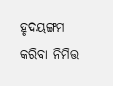ହୃଦୟଙ୍ଗମ କରିବା ନିମିତ୍ତ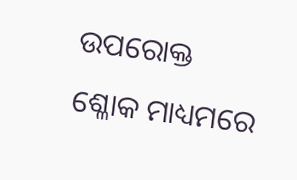ଉପରୋକ୍ତ ଶ୍ଳୋକ ମାଧ୍ୟମରେ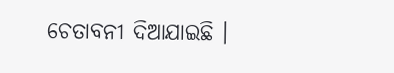ଚେତାବନୀ ଦିଆଯାଇଛି ।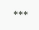***